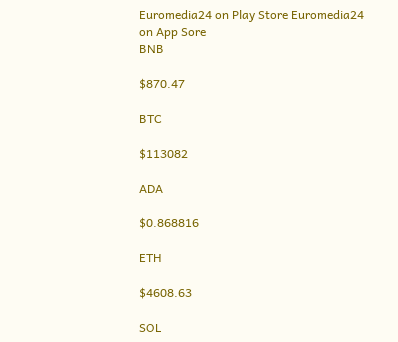Euromedia24 on Play Store Euromedia24 on App Sore
BNB

$870.47

BTC

$113082

ADA

$0.868816

ETH

$4608.63

SOL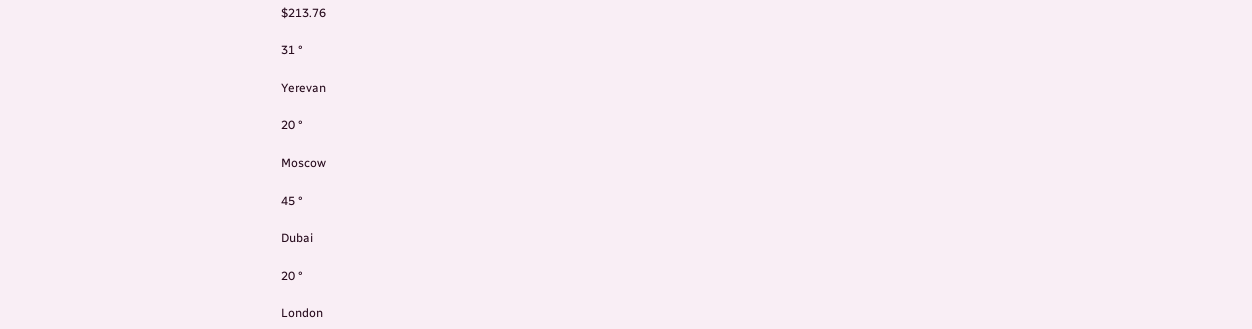$213.76

31 °

Yerevan

20 °

Moscow

45 °

Dubai

20 °

London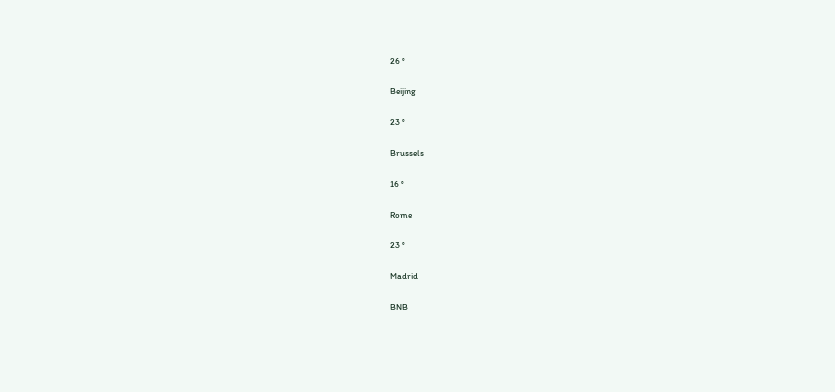26 °

Beijing

23 °

Brussels

16 °

Rome

23 °

Madrid

BNB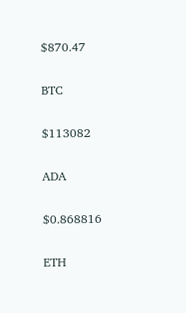$870.47

BTC

$113082

ADA

$0.868816

ETH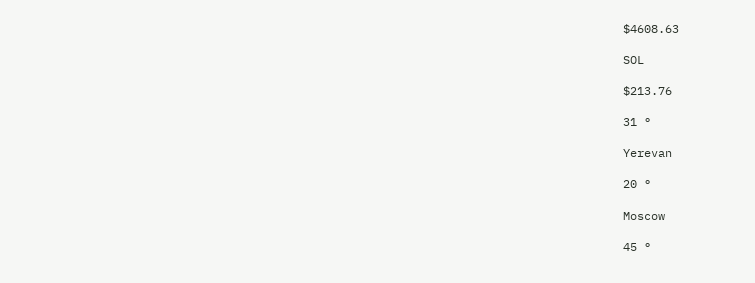$4608.63

SOL

$213.76

31 °

Yerevan

20 °

Moscow

45 °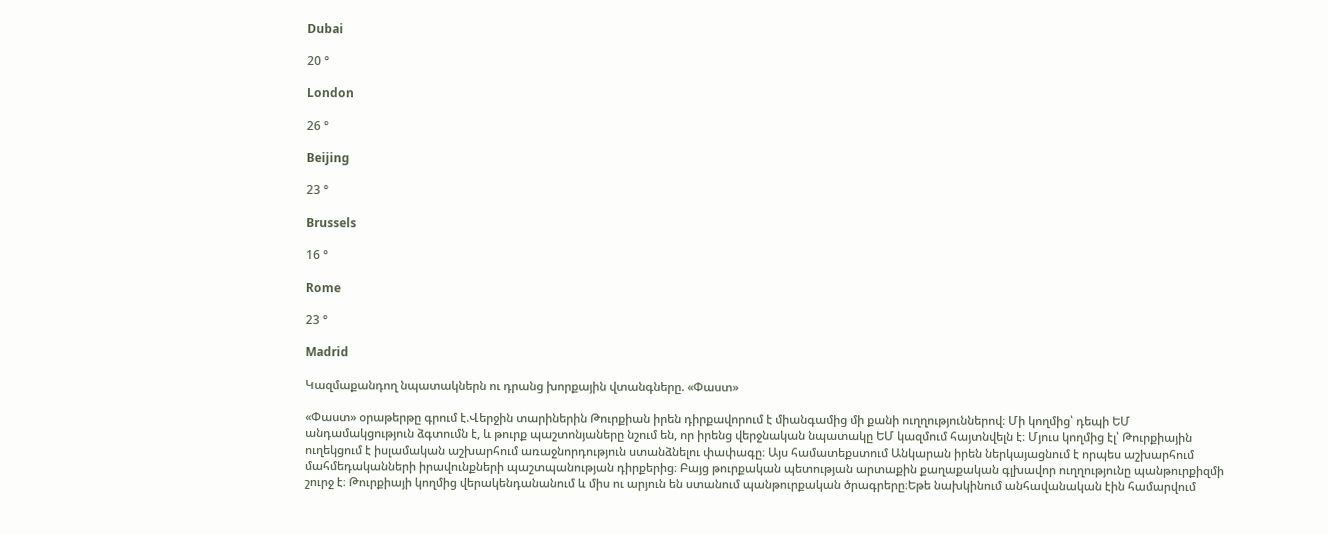Dubai

20 °

London

26 °

Beijing

23 °

Brussels

16 °

Rome

23 °

Madrid

Կազմաքանդող նպատակներն ու դրանց խորքային վտանգները. «Փաստ»

«Փաստ» օրաթերթը գրում է.Վերջին տարիներին Թուրքիան իրեն դիրքավորում է միանգամից մի քանի ուղղություններով։ Մի կողմից՝ դեպի ԵՄ անդամակցություն ձգտումն է, և թուրք պաշտոնյաները նշում են, որ իրենց վերջնական նպատակը ԵՄ կազմում հայտնվելն է։ Մյուս կողմից էլ՝ Թուրքիային ուղեկցում է իսլամական աշխարհում առաջնորդություն ստանձնելու փափագը։ Այս համատեքստում Անկարան իրեն ներկայացնում է որպես աշխարհում մահմեդականների իրավունքների պաշտպանության դիրքերից։ Բայց թուրքական պետության արտաքին քաղաքական գլխավոր ուղղությունը պանթուրքիզմի շուրջ է։ Թուրքիայի կողմից վերակենդանանում և միս ու արյուն են ստանում պանթուրքական ծրագրերը։Եթե նախկինում անհավանական էին համարվում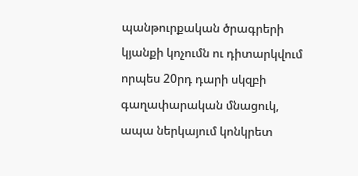պանթուրքական ծրագրերի կյանքի կոչումն ու դիտարկվում որպես 20րդ դարի սկզբի գաղափարական մնացուկ, ապա ներկայում կոնկրետ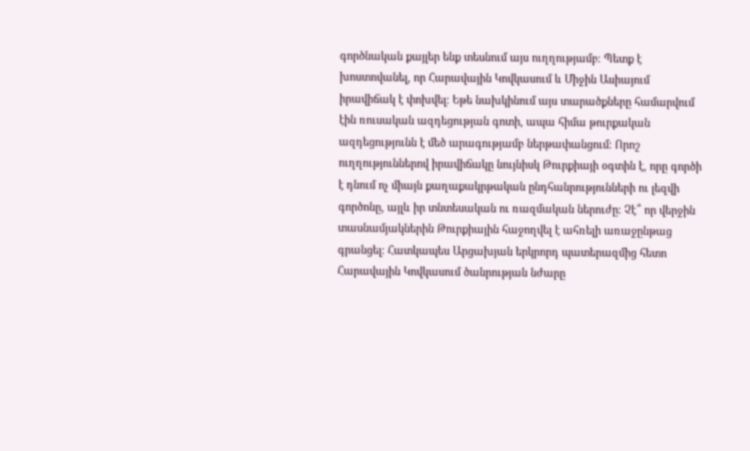գործնական քայլեր ենք տեսնում այս ուղղությամբ։ Պետք է խոստովանել, որ Հարավային Կովկասում և Միջին Ասիայում իրավիճակ է փոխվել։ Եթե նախկինում այս տարածքները համարվում էին ռուսական ազդեցության գոտի, ապա հիմա թուրքական ազդեցությունն է մեծ արագությամբ ներթափանցում։ Որոշ ուղղություններով իրավիճակը նույնիսկ Թուրքիայի օգտին է, որը գործի է դնում ոչ միայն քաղաքակրթական ընդհանրությունների ու լեզվի գործոնը, այլև իր տնտեսական ու ռազմական ներուժը։ Չէ՞ որ վերջին տասնամյակներին Թուրքիային հաջողվել է ահռելի առաջընթաց գրանցել։ Հատկապես Արցախյան երկրորդ պատերազմից հետո Հարավային Կովկասում ծանրության նժարը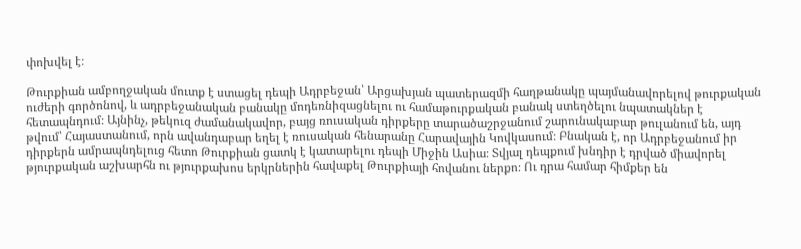փոխվել է։

Թուրքիան ամբողջական մուտք է ստացել դեպի Ադրբեջան՝ Արցախյան պատերազմի հաղթանակը պայմանավորելով թուրքական ուժերի գործոնով, և ադրբեջանական բանակը մոդեռնիզացնելու ու համաթուրքական բանակ ստեղծելու նպատակներ է հետապնդում։ Այնինչ, թեկուզ ժամանակավոր, բայց ռուսական դիրքերը տարածաշրջանում շարունակաբար թուլանում են, այդ թվում՝ Հայաստանում, որն ավանդաբար եղել է ռուսական հենարանը Հարավային Կովկասում։ Բնական է, որ Ադրբեջանում իր դիրքերն ամրապնդելուց հետո Թուրքիան ցատկ է կատարելու դեպի Միջին Ասիա։ Տվյալ դեպքում խնդիր է դրված միավորել թյուրքական աշխարհն ու թյուրքախոս երկրներին հավաքել Թուրքիայի հովանու ներքո։ Ու դրա համար հիմքեր են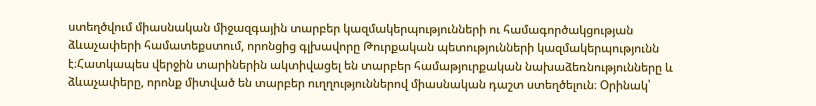ստեղծվում միասնական միջազգային տարբեր կազմակերպությունների ու համագործակցության ձևաչափերի համատեքստում, որոնցից գլխավորը Թուրքական պետությունների կազմակերպությունն է։Հատկապես վերջին տարիներին ակտիվացել են տարբեր համաթյուրքական նախաձեռնությունները և ձևաչափերը, որոնք միտված են տարբեր ուղղություններով միասնական դաշտ ստեղծելուն։ Օրինակ՝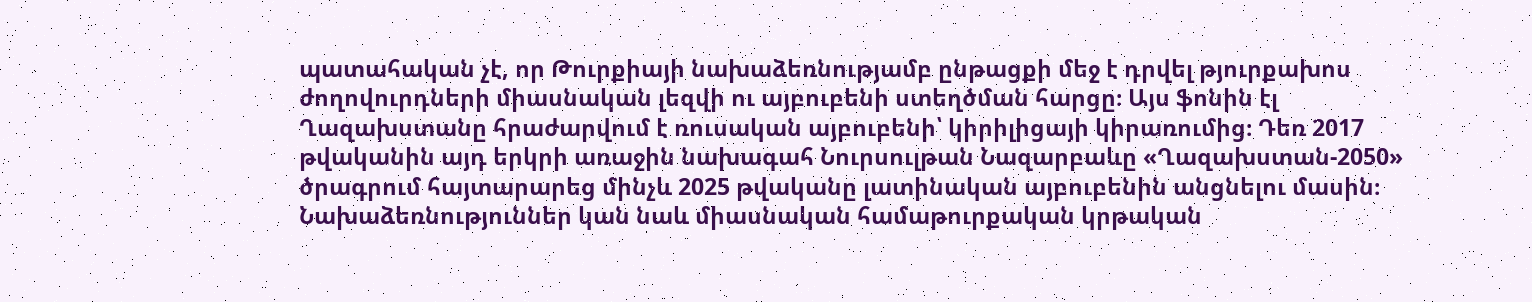պատահական չէ, որ Թուրքիայի նախաձեռնությամբ ընթացքի մեջ է դրվել թյուրքախոս ժողովուրդների միասնական լեզվի ու այբուբենի ստեղծման հարցը։ Այս ֆոնին էլ Ղազախստանը հրաժարվում է ռուսական այբուբենի՝ կիրիլիցայի կիրառումից։ Դեռ 2017 թվականին այդ երկրի առաջին նախագահ Նուրսուլթան Նազարբաևը «Ղազախստան-2050» ծրագրում հայտարարեց մինչև 2025 թվականը լատինական այբուբենին անցնելու մասին։ Նախաձեռնություններ կան նաև միասնական համաթուրքական կրթական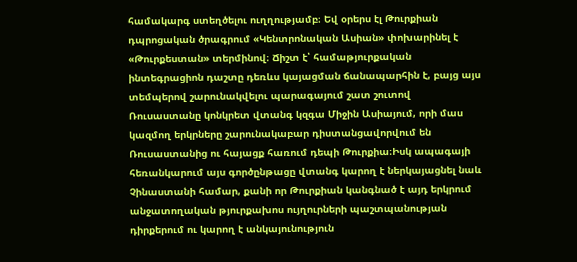համակարգ ստեղծելու ուղղությամբ։ Եվ օրերս էլ Թուրքիան դպրոցական ծրագրում «Կենտրոնական Ասիան» փոխարինել է «Թուրքեստան» տերմինով։ Ճիշտ է՝ համաթյուրքական ինտեգրացիոն դաշտը դեռևս կայացման ճանապարհին է, բայց այս տեմպերով շարունակվելու պարագայում շատ շուտով Ռուսաստանը կոնկրետ վտանգ կզգա Միջին Ասիայում, որի մաս կազմող երկրները շարունակաբար դիստանցավորվում են Ռուսաստանից ու հայացք հառում դեպի Թուրքիա։Իսկ ապագայի հեռանկարում այս գործընթացը վտանգ կարող է ներկայացնել նաև Չինաստանի համար, քանի որ Թուրքիան կանգնած է այդ երկրում անջատողական թյուրքախոս ույղուրների պաշտպանության դիրքերում ու կարող է անկայունություն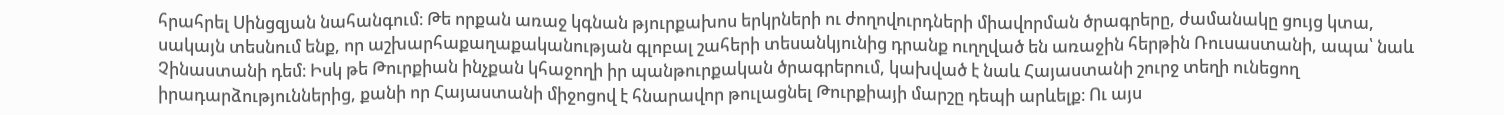հրահրել Սինցզյան նահանգում։ Թե որքան առաջ կգնան թյուրքախոս երկրների ու ժողովուրդների միավորման ծրագրերը, ժամանակը ցույց կտա, սակայն տեսնում ենք, որ աշխարհաքաղաքականության գլոբալ շահերի տեսանկյունից դրանք ուղղված են առաջին հերթին Ռուսաստանի, ապա՝ նաև Չինաստանի դեմ։ Իսկ թե Թուրքիան ինչքան կհաջողի իր պանթուրքական ծրագրերում, կախված է նաև Հայաստանի շուրջ տեղի ունեցող իրադարձություններից, քանի որ Հայաստանի միջոցով է հնարավոր թուլացնել Թուրքիայի մարշը դեպի արևելք։ Ու այս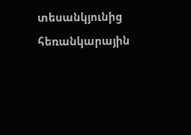տեսանկյունից հեռանկարային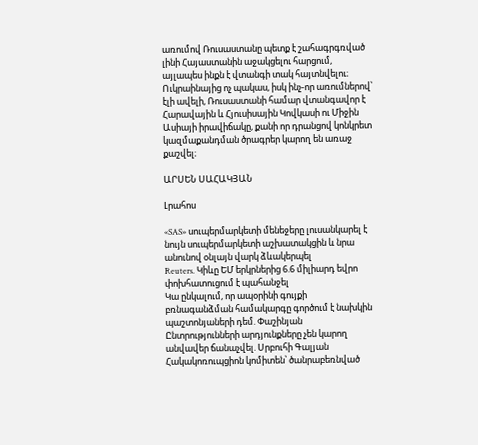առումով Ռուսաստանը պետք է շահագրգռված լինի Հայաստանին աջակցելու հարցում, այլապես ինքն է վտանգի տակ հայտնվելու։ Ուկրաինայից ոչ պակաս, իսկ ինչ-որ առումներով՝ էլի ավելի, Ռուսաստանի համար վտանգավոր է Հարավային և Հյուսիսային Կովկասի ու Միջին Ասիայի իրավիճակը, քանի որ դրանցով կոնկրետ կազմաքանդման ծրագրեր կարող են առաջ քաշվել։

ԱՐՍԵՆ ՍԱՀԱԿՅԱՆ

Լրահոս

«SAS» սուպերմարկետի մենեջերը լուսանկարել է նույն սուպերմարկետի աշխատակցին և նրա անունով օնլայն վարկ ձևակերպել
Reuters. Կիևը ԵՄ երկրներից 6.6 միլիարդ եվրո փոխհատուցում է պահանջել
Կա ընկալում, որ ապօրինի գույքի բռնագանձման համակարգը գործում է նախկին պաշտոնյաների դեմ. Փաշինյան
Ընտրությունների արդյունքները չեն կարող անվավեր ճանաչվել. Սրբուհի Գալյան
Հակակոռուպցիոն կոմիտեն՝ ծանրաբեռնված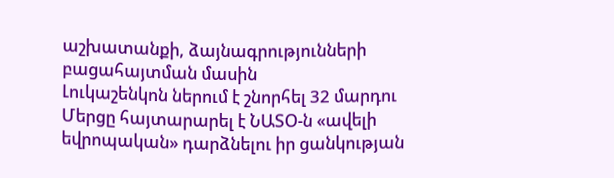աշխատանքի, ձայնագրությունների բացահայտման մասին
Լուկաշենկոն ներում է շնորհել 32 մարդու
Մերցը հայտարարել է ՆԱՏՕ-ն «ավելի եվրոպական» դարձնելու իր ցանկության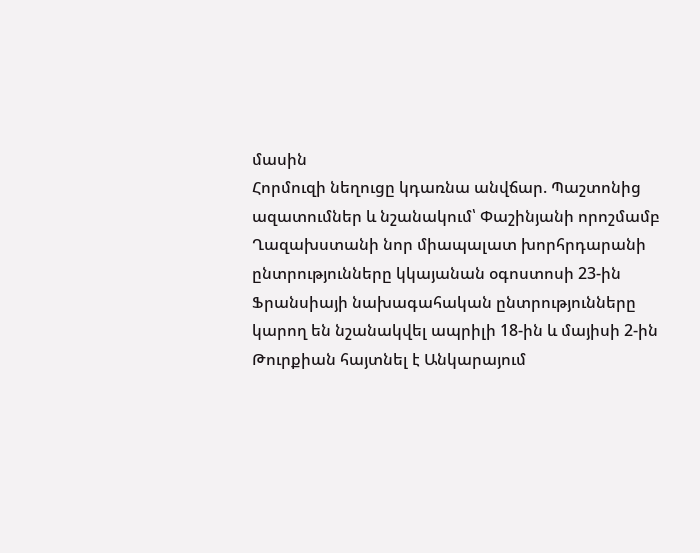մասին
Հորմուզի նեղուցը կդառնա անվճար. Պաշտոնից ազատումներ և նշանակում՝ Փաշինյանի որոշմամբ
Ղազախստանի նոր միապալատ խորհրդարանի ընտրությունները կկայանան օգոստոսի 23-ին
Ֆրանսիայի նախագահական ընտրությունները կարող են նշանակվել ապրիլի 18-ին և մայիսի 2-ին
Թուրքիան հայտնել է Անկարայում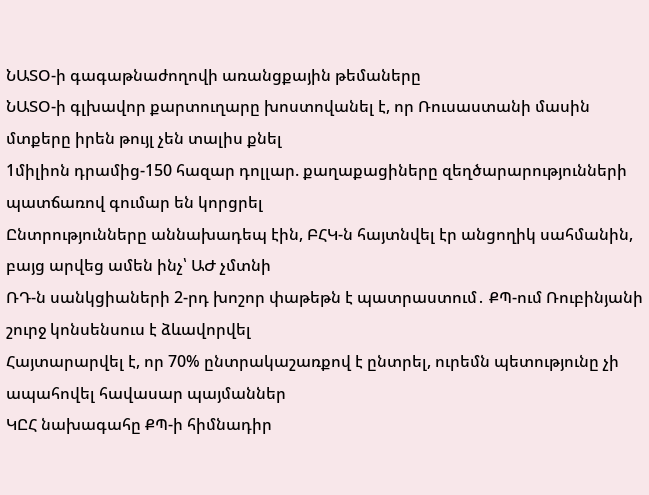ՆԱՏՕ-ի գագաթնաժողովի առանցքային թեմաները
ՆԱՏՕ-ի գլխավոր քարտուղարը խոստովանել է, որ Ռուսաստանի մասին մտքերը իրեն թույլ չեն տալիս քնել
1միլիոն դրամից-150 հազար դոլլար. քաղաքացիները զեղծարարությունների պատճառով գումար են կորցրել
Ընտրությունները աննախադեպ էին, ԲՀԿ-ն հայտնվել էր անցողիկ սահմանին, բայց արվեց ամեն ինչ՝ ԱԺ չմտնի
ՌԴ-ն սանկցիաների 2-րդ խոշոր փաթեթն է պատրաստում․ ՔՊ-ում Ռուբինյանի շուրջ կոնսենսուս է ձևավորվել
Հայտարարվել է, որ 70% ընտրակաշառքով է ընտրել, ուրեմն պետությունը չի ապահովել հավասար պայմաններ
ԿԸՀ նախագահը ՔՊ-ի հիմնադիր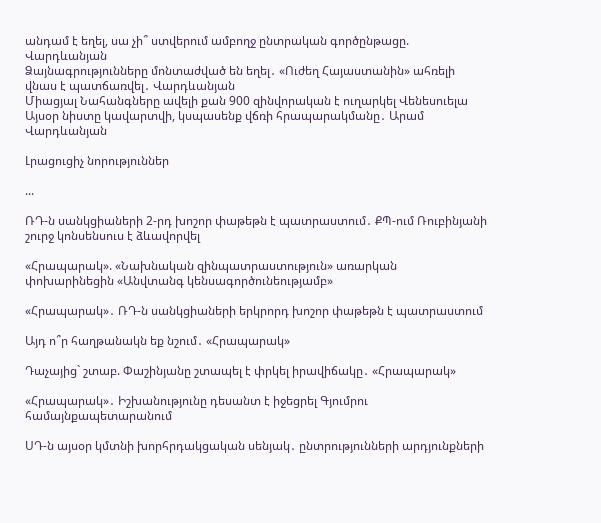անդամ է եղել, սա չի՞ ստվերում ամբողջ ընտրական գործընթացը. Վարդևանյան
Ձայնագրությունները մոնտաժված են եղել․ «Ուժեղ Հայաստանին» ահռելի վնաս է պատճառվել․ Վարդևանյան
Միացյալ Նահանգները ավելի քան 900 զինվորական է ուղարկել Վենեսուելա
Այսօր նիստը կավարտվի, կսպասենք վճռի հրապարակմանը․ Արամ Վարդևանյան

Լրացուցիչ նորություններ

...

ՌԴ-ն սանկցիաների 2-րդ խոշոր փաթեթն է պատրաստում․ ՔՊ-ում Ռուբինյանի շուրջ կոնսենսուս է ձևավորվել

«Հրապարակ». «Նախնական զինպատրաստություն» առարկան փոխարինեցին «Անվտանգ կենսագործունեությամբ»

«Հրապարակ»․ ՌԴ-ն սանկցիաների երկրորդ խոշոր փաթեթն է պատրաստում

Այդ ո՞ր հաղթանակն եք նշում․ «Հրապարակ»

Դաչայից` շտաբ. Փաշինյանը շտապել է փրկել իրավիճակը․ «Հրապարակ»

«Հրապարակ»․ Իշխանությունը դեսանտ է իջեցրել Գյումրու համայնքապետարանում

ՍԴ-ն այսօր կմտնի խորհրդակցական սենյակ․ ընտրությունների արդյունքների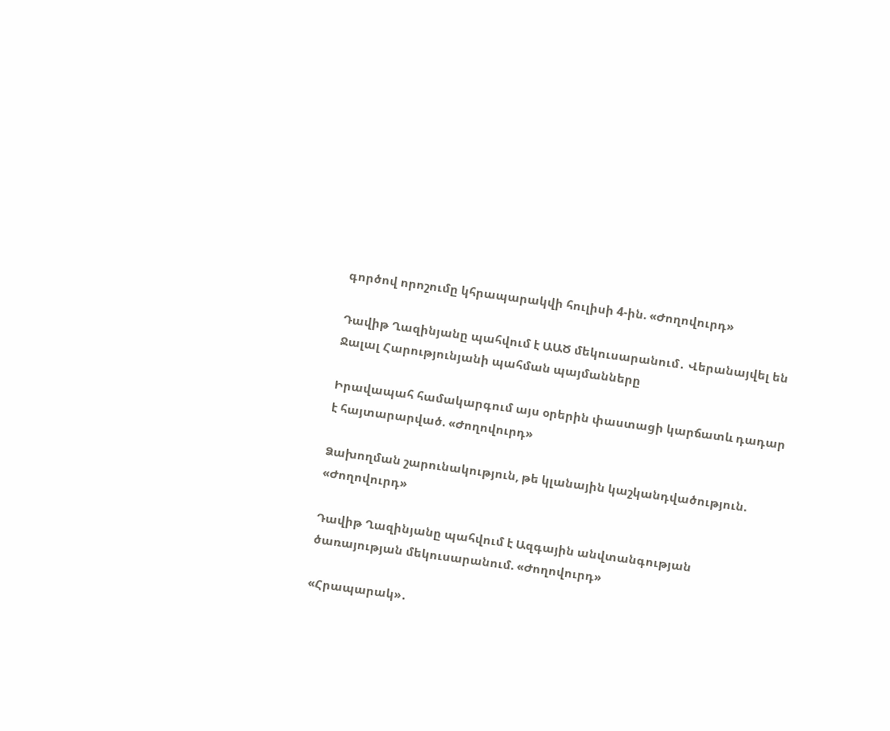գործով որոշումը կհրապարակվի հուլիսի 4-ին. «Ժողովուրդ»

Դավիթ Ղազինյանը պահվում է ԱԱԾ մեկուսարանում․ Վերանայվել են Ջալալ Հարությունյանի պահման պայմանները

Իրավապահ համակարգում այս օրերին փաստացի կարճատև դադար է հայտարարված. «Ժողովուրդ»

Ձախողման շարունակություն, թե կլանային կաշկանդվածություն. «Ժողովուրդ»

Դավիթ Ղազինյանը պահվում է Ազգային անվտանգության ծառայության մեկուսարանում. «Ժողովուրդ»

«Հրապարակ»․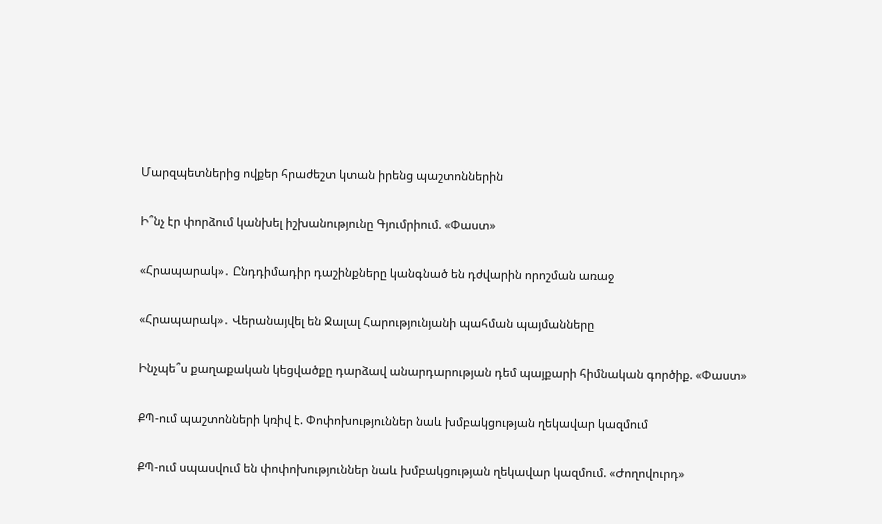Մարզպետներից ովքեր հրաժեշտ կտան իրենց պաշտոններին

Ի՞նչ էր փորձում կանխել իշխանությունը Գյումրիում. «Փաստ»

«Հրապարակ»․ Ընդդիմադիր դաշինքները կանգնած են դժվարին որոշման առաջ

«Հրապարակ»․ Վերանայվել են Ջալալ Հարությունյանի պահման պայմանները

Ինչպե՞ս քաղաքական կեցվածքը դարձավ անարդարության դեմ պայքարի հիմնական գործիք. «Փաստ»

ՔՊ-ում պաշտոնների կռիվ է. Փոփոխություններ նաև խմբակցության ղեկավար կազմում

ՔՊ-ում սպասվում են փոփոխություններ նաև խմբակցության ղեկավար կազմում. «Ժողովուրդ»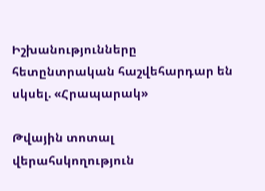Իշխանությունները հետընտրական հաշվեհարդար են սկսել. «Հրապարակ»

Թվային տոտալ վերահսկողություն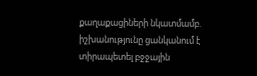քաղաքացիների նկատմամբ. իշխանությունը ցանկանում է տիրապետել բջջային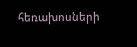հեռախոսների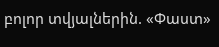բոլոր տվյալներին. «Փաստ»